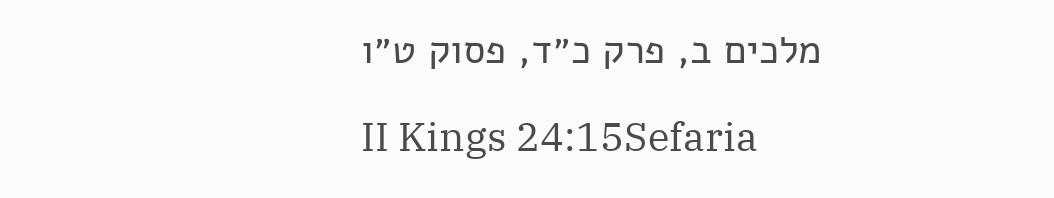מלכים ב, פרק כ״ד, פסוק ט״ו

II Kings 24:15Sefaria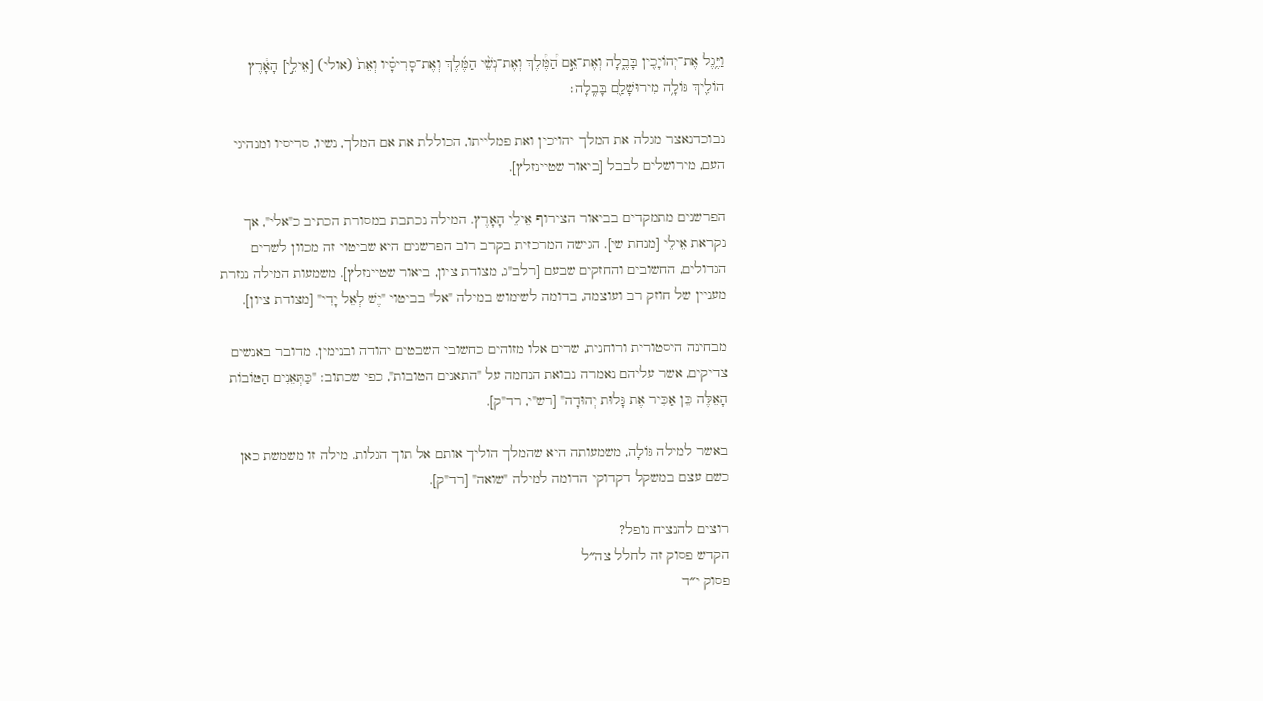וַיֶּ֥גֶל אֶת־יְהוֹיָכִ֖ין בָּבֶ֑לָה וְאֶת־אֵ֣ם הַ֠מֶּ֠לֶךְ וְאֶת־נְשֵׁ֨י הַמֶּ֜לֶךְ וְאֶת־סָרִיסָ֗יו וְאֵת֙ (אולי) [אֵילֵ֣י] הָאָ֔רֶץ הוֹלִ֛יךְ גּוֹלָ֥ה מִירוּשָׁלַ֖͏ִם בָּבֶֽלָה׃

נבוכדנאצר מגלה את המלך יהויכין ואת פמלייתו, הכוללת את אם המלך, נשיו, סריסיו ומנהיגי העם, מירושלים לבבל [ביאור שטיינזלץ].

הפרשנים מתמקדים בביאור הצירוף אֵילֵי הָאָרֶץ. המילה נכתבת במסורת הכתיב כ"אלי", אך נקראת אֵילֵי [מנחת שי]. הגישה המרכזית בקרב רוב הפרשנים היא שביטוי זה מכוון לשרים הגדולים, החשובים והחזקים שבעם [רלב"ג, מצודת ציון, ביאור שטיינזלץ]. משמעות המילה נגזרת מעניין של חוזק רב ועוצמה, בדומה לשימוש במילה "אל" בביטוי "יֶשׁ לְאֵל יָדִי" [מצודת ציון].

מבחינה היסטורית ורוחנית, שרים אלו מזוהים כחשובי השבטים יהודה ובנימין. מדובר באנשים צדיקים, אשר עליהם נאמרה נבואת הנחמה על "התאנים הטובות", כפי שכתוב: "כַּתְּאֵנִים הַטּוֹבוֹת הָאֵלֶּה כֵּן אַכִּיר אֶת גָּלוּת יְהוּדָה" [רש"י, רד"ק].

באשר למילה גּוֹלָה, משמעותה היא שהמלך הוליך אותם אל תוך הגלות. מילה זו משמשת כאן כשם עצם במשקל דקדוקי הדומה למילה "שואה" [רד"ק].

רוצים להנציח נופל?
הקדש פסוק זה לחלל צה״ל
פסוק י״ד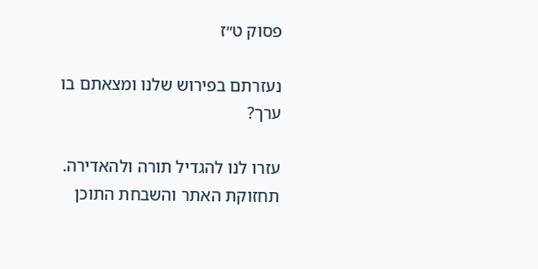פסוק ט״ז

נעזרתם בפירוש שלנו ומצאתם בו ערך?

עזרו לנו להגדיל תורה ולהאדירה. תחזוקת האתר והשבחת התוכן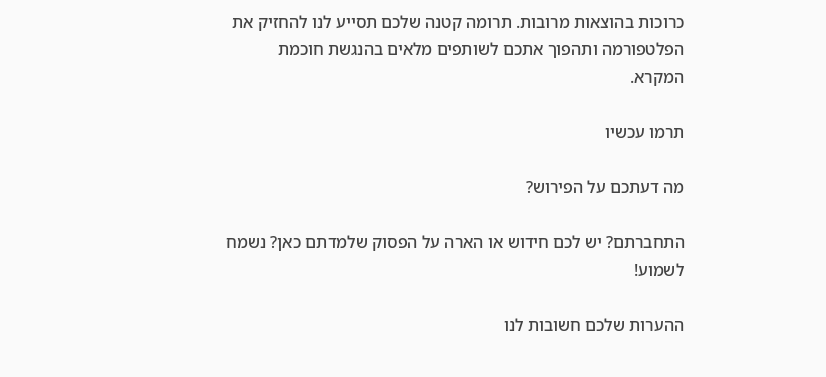כרוכות בהוצאות מרובות. תרומה קטנה שלכם תסייע לנו להחזיק את הפלטפורמה ותהפוך אתכם לשותפים מלאים בהנגשת חוכמת המקרא.

תרמו עכשיו

מה דעתכם על הפירוש?

התחברתם? יש לכם חידוש או הארה על הפסוק שלמדתם כאן? נשמח לשמוע!

ההערות שלכם חשובות לנו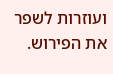ועוזרות לשפר את הפירוש.